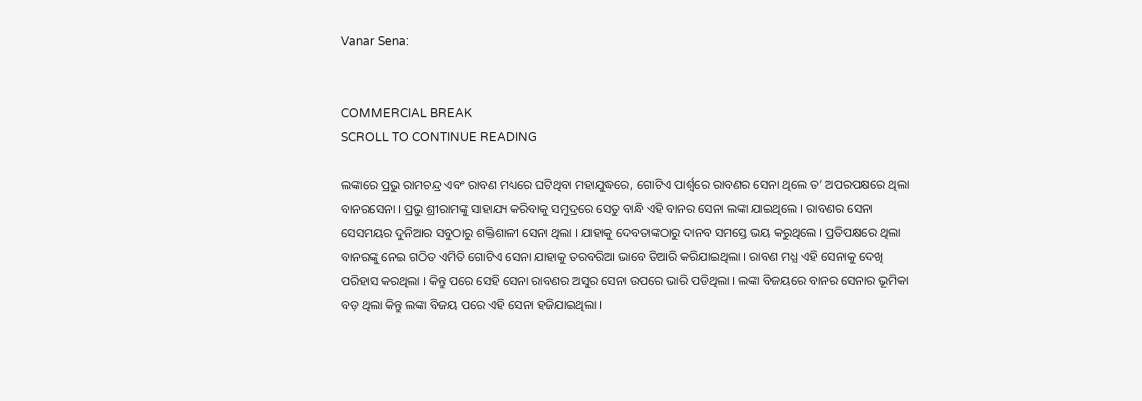Vanar Sena:


COMMERCIAL BREAK
SCROLL TO CONTINUE READING

ଲଙ୍କାରେ ପ୍ରଭୁ ରାମଚନ୍ଦ୍ର ଏବଂ ରାବଣ ମଧ୍ୟରେ ଘଟିଥିବା ମହାଯୁଦ୍ଧରେ, ଗୋଟିଏ ପାର୍ଶ୍ୱରେ ରାବଣର ସେନା ଥିଲେ ତ’ ଅପରପକ୍ଷରେ ଥିଲା ବାନରସେନା । ପ୍ରଭୁ ଶ୍ରୀରାମଙ୍କୁ ସାହାଯ୍ୟ କରିବାକୁ ସମୁଦ୍ରରେ ସେତୁ ବାନ୍ଧି ଏହି ବାନର ସେନା ଲଙ୍କା ଯାଇଥିଲେ । ରାବଣର ସେନା ସେସମୟର ଦୁନିଆର ସବୁଠାରୁ ଶକ୍ତିଶାଳୀ ସେନା ଥିଲା । ଯାହାକୁ ଦେବତାଙ୍କଠାରୁ ଦାନବ ସମସ୍ତେ ଭୟ କରୁଥିଲେ । ପ୍ରତିପକ୍ଷରେ ଥିଲା ବାନରଙ୍କୁ ନେଇ ଗଠିତ ଏମିତି ଗୋଟିଏ ସେନା ଯାହାକୁ ତରବରିଆ ଭାବେ ତିଆରି କରିଯାଇଥିଲା । ରାବଣ ମଧ୍ଯ ଏହି ସେନାକୁ ଦେଖି ପରିହାସ କରଥିଲା । କିନ୍ତୁ ପରେ ସେହି ସେନା ରାବଣର ଅସୁର ସେନା ଉପରେ ଭାରି ପଡିଥିଲା । ଲଙ୍କା ବିଜୟରେ ବାନର ସେନାର ଭୂମିକା ବଡ଼ ଥିଲା କିନ୍ତୁ ଲଙ୍କା ବିଜୟ ପରେ ଏହି ସେନା ହଜିଯାଇଥିଲା ।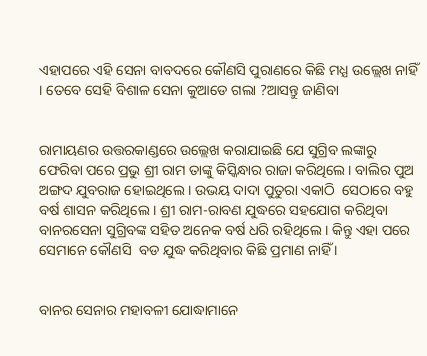ଏହାପରେ ଏହି ସେନା ବାବଦରେ କୌଣସି ପୁରାଣରେ କିଛି ମଧ୍ଯ ଉଲ୍ଲେଖ ନାହିଁ । ତେବେ ସେହି ବିଶାଳ ସେନା କୁଆଡେ ଗଲା ?ଆସନ୍ତୁ ଜାଣିବା


ରାମାୟଣର ଉତ୍ତରକାଣ୍ଡରେ ଉଲ୍ଲେଖ କରାଯାଇଛି ଯେ ସୁଗ୍ରିବ ଲଙ୍କାରୁ ଫେରିବା ପରେ ପ୍ରଭୁ ଶ୍ରୀ ରାମ ତାଙ୍କୁ କିସ୍କିନ୍ଧାର ରାଜା କରିଥିଲେ। ବାଲିର ପୁଅ ଅଙ୍ଗଦ ଯୁବରାଜ ହୋଇଥିଲେ । ଉଭୟ ଦାଦା ପୁତୁରା ଏକାଠି  ସେଠାରେ ବହୁ ବର୍ଷ ଶାସନ କରିଥିଲେ । ଶ୍ରୀ ରାମ-ରାବଣ ଯୁଦ୍ଧରେ ସହଯୋଗ କରିଥିବା ବାନରସେନା ସୁଗ୍ରିବଙ୍କ ସହିତ ଅନେକ ବର୍ଷ ଧରି ରହିଥିଲେ । କିନ୍ତୁ ଏହା ପରେ ସେମାନେ କୌଣସି  ବଡ ଯୁଦ୍ଧ କରିଥିବାର କିଛି ପ୍ରମାଣ ନାହିଁ ।


ବାନର ସେନାର ମହାବଳୀ ଯୋଦ୍ଧାମାନେ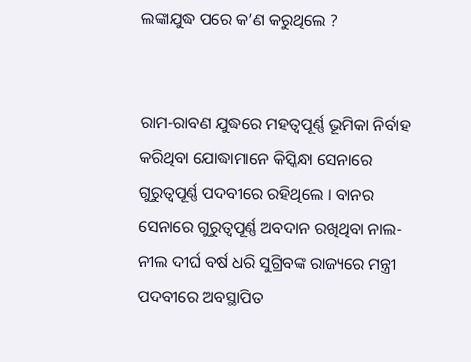ଲଙ୍କାଯୁଦ୍ଧ ପରେ କ’ଣ କରୁଥିଲେ ?


ରାମ-ରାବଣ ଯୁଦ୍ଧରେ ମହତ୍ୱପୂର୍ଣ୍ଣ ଭୂମିକା ନିର୍ବାହ କରିଥିବା ଯୋଦ୍ଧାମାନେ କିସ୍କିନ୍ଧା ସେନାରେ ଗୁରୁତ୍ୱପୂର୍ଣ୍ଣ ପଦବୀରେ ରହିଥିଲେ । ବାନର ସେନାରେ ଗୁରୁତ୍ୱପୂର୍ଣ୍ଣ ଅବଦାନ ରଖିଥିବା ନାଲ-ନୀଲ ଦୀର୍ଘ ବର୍ଷ ଧରି ସୁଗ୍ରିବଙ୍କ ରାଜ୍ୟରେ ମନ୍ତ୍ରୀ ପଦବୀରେ ଅବସ୍ଥାପିତ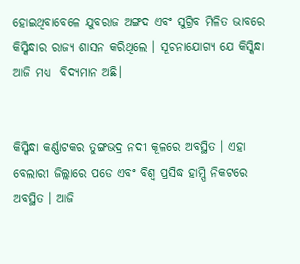ହୋଇଥିବାବେଳେ ଯୁବରାଜ ଅଙ୍ଗଦ ଏବଂ ସୁଗ୍ରିବ ମିଳିତ ଭାବରେ କିସ୍କିନ୍ଧାର ରାଜ୍ୟ ଶାସନ କରିଥିଲେ । ସୂଚନାଯୋଗ୍ୟ ଯେ କିସ୍କିନ୍ଧା ଆଜି ମଧ୍ୟ  ବିଦ୍ୟମାନ ଅଛି।


କିସ୍କିନ୍ଧା କର୍ଣ୍ଣାଟକର ତୁଙ୍ଗଭଦ୍ର ନଦୀ କୂଳରେ ଅବସ୍ଥିତ । ଏହା ବେଲାରୀ ଜିଲ୍ଲାରେ ପଡେ ଏବଂ ବିଶ୍ୱ ପ୍ରସିଦ୍ଧ ହାମ୍ପି ନିକଟରେ ଅବସ୍ଥିତ । ଆଜି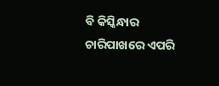ବି କିସ୍କିନ୍ଧାର ଚାରିପାଖରେ ଏପରି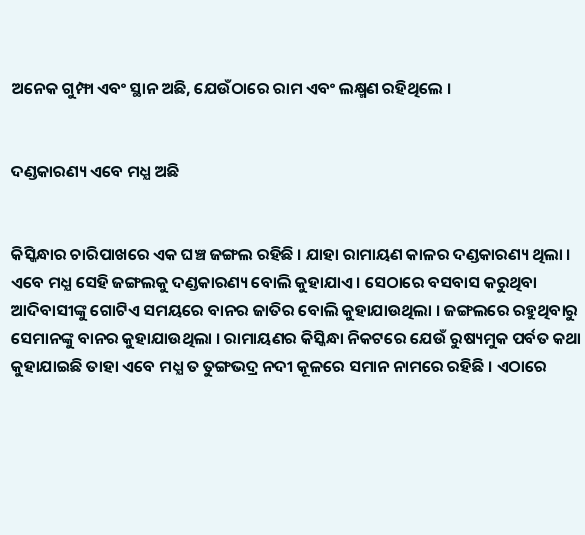ଅନେକ ଗୁମ୍ଫା ଏବଂ ସ୍ଥାନ ଅଛି, ଯେଉଁଠାରେ ରାମ ଏବଂ ଲକ୍ଷ୍ମଣ ରହିଥିଲେ ।


ଦଣ୍ଡକାରଣ୍ୟ ଏବେ ମଧ୍ଯ ଅଛି


କିସ୍କିନ୍ଧାର ଚାରିପାଖରେ ଏକ ଘଞ୍ଚ ଜଙ୍ଗଲ ରହିଛି । ଯାହା ରାମାୟଣ କାଳର ଦଣ୍ଡକାରଣ୍ୟ ଥିଲା । ଏବେ ମଧ୍ଯ ସେହି ଜଙ୍ଗଲକୁ ଦଣ୍ଡକାରଣ୍ୟ ବୋଲି କୁହାଯାଏ । ସେଠାରେ ବସବାସ କରୁଥିବା ଆଦିବାସୀଙ୍କୁ ଗୋଟିଏ ସମୟରେ ବାନର ଜାତିର ବୋଲି କୁହାଯାଉଥିଲା । ଜଙ୍ଗଲରେ ରହୁଥିବାରୁ ସେମାନଙ୍କୁ ବାନର କୁହାଯାଉଥିଲା । ରାମାୟଣର କିସ୍କିନ୍ଧା ନିକଟରେ ଯେଉଁ ରୁଷ୍ୟମୁକ ପର୍ବତ କଥା କୁହାଯାଇଛି ତାହା ଏବେ ମଧ୍ଯ ତ ତୁଙ୍ଗଭଦ୍ର ନଦୀ କୂଳରେ ସମାନ ନାମରେ ରହିଛି । ଏଠାରେ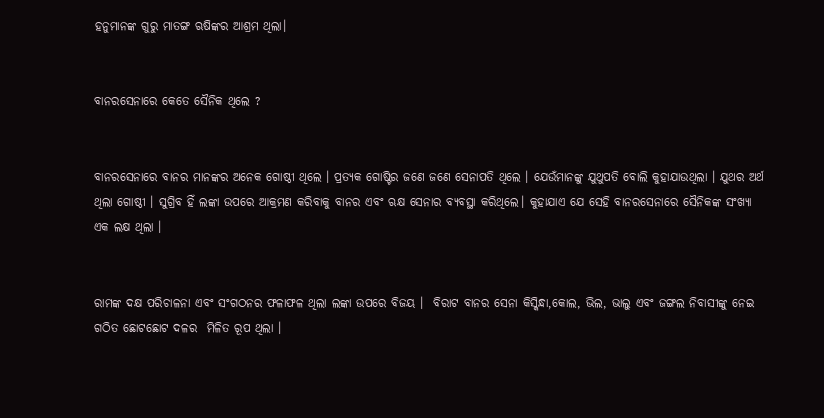ହନୁମାନଙ୍କ ଗୁରୁ ମାତଙ୍ଗ ଋଷିଙ୍କର ଆଶ୍ରମ ଥିଲା।


ବାନରସେନାରେ କେତେ ସୈନିକ ଥିଲେ ?


ବାନରସେନାରେ ବାନର ମାନଙ୍କର ଅନେକ ଗୋଷ୍ଠୀ ଥିଲେ । ପ୍ରତ୍ୟକ ଗୋଷ୍ଟିର ଜଣେ ଜଣେ ସେନାପତି ଥିଲେ । ଯେଉଁମାନଙ୍କୁ ଯୁଥୁପତି ବୋଲି କୁହାଯାଉଥିଲା । ଯୁଥର ଅର୍ଥ ଥିଲା ଗୋଷ୍ଠୀ । ସୁଗ୍ରିବ ହିଁ ଲଙ୍କା ଉପରେ ଆକ୍ରମଣ କରିବାକୁ ବାନର ଏବଂ ଋକ୍ଷ ସେନାର ବ୍ୟବସ୍ଥା କରିଥିଲେ। କୁହାଯାଏ ଯେ ସେହି ବାନରସେନାରେ ସୈନିକଙ୍କ ସଂଖ୍ୟା ଏକ ଲକ୍ଷ ଥିଲା ।


ରାମଙ୍କ ଦକ୍ଷ ପରିଚାଳନା ଏବଂ ସଂଗଠନର ଫଳାଫଳ ଥିଲା ଲଙ୍କା ଉପରେ ବିଜୟ ।  ବିରାଟ ବାନର ସେନା କିସ୍କିନ୍ଧା,କୋଲ, ଭିଲ, ଭାଲୁ ଏବଂ ଜଙ୍ଗଲ ନିବାସୀଙ୍କୁ ନେଇ ଗଠିତ ଛୋଟଛୋଟ ଦଳର  ମିଳିତ ରୂପ ଥିଲା ।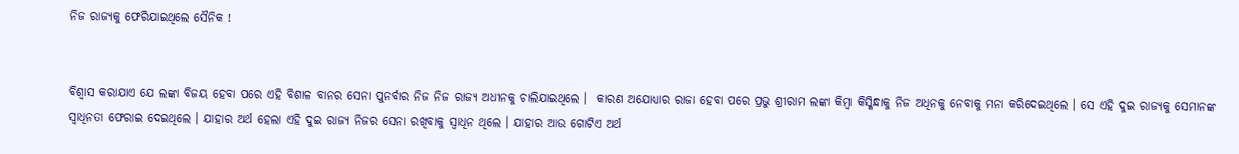ନିଜ ରାଜ୍ୟକୁ ଫେରିଯାଇଥିଲେ ସୈନିକ !


ବିଶ୍ୱାସ କରାଯାଏ ଯେ ଲଙ୍କା ବିଜୟ ହେବା ପରେ ଏହି ବିଶାଳ ବାନର ସେନା ପୁନର୍ବାର ନିଜ ନିଜ ରାଜ୍ୟ ଅଧୀନକୁ ଚାଲିଯାଇଥିଲେ ।  କାରଣ ଅଯୋଧ୍ୟାର ରାଜା ହେବା ପରେ ପ୍ରଭୁ ଶ୍ରୀରାମ ଲଙ୍କା କିମ୍ବା କିସ୍କିନ୍ଧାକୁ ନିଜ ଅଧିନକୁ ନେବାକୁ ମନା କରିଦେଇଥିଲେ । ସେ ଏହି ଦୁଇ ରାଜ୍ୟକୁ ସେମାନଙ୍କ ସ୍ୱାଧିନତା ଫେରାଇ ଦେଇଥିଲେ । ଯାହାର ଅର୍ଥ ହେଲା ଏହି ଦୁଇ ରାଜ୍ୟ ନିଜର ସେନା ରଖିବାକୁ ସ୍ୱାଧିନ ଥିଲେ । ଯାହାର ଆଉ ଗୋଟିଏ ଅର୍ଥ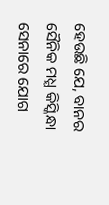ହେଉଛି ଯେ, ବାନର ସୈନିକ ମଧ୍ଯ କିସ୍କିନ୍ଧା ସେନାରେ ଯୋଗ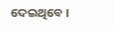ଦେଇଥିବେ ।